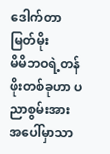ဒေါက်တာမြတ်မိုး
မိမိဘဝရဲ့တန်ဖိုးတစ်ခုဟာ ပညာစွမ်းအားအပေါ်မှာသာ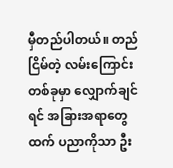မှီတည်ပါတယ်။ တည်ငြိမ်တဲ့ လမ်းကြောင်းတစ်ခုမှာ လျှောက်ချင်ရင် အခြားအရာတွေထက် ပညာကိုသာ ဦး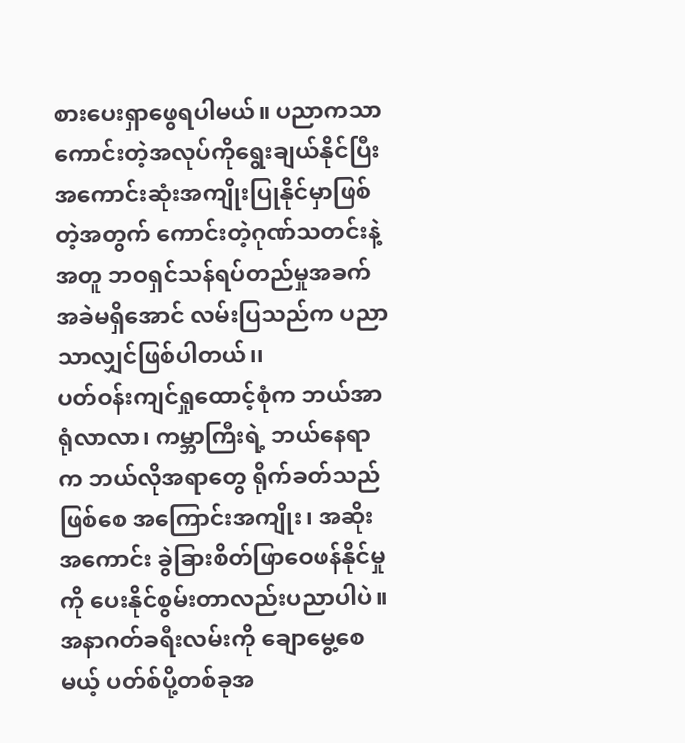စားပေးရှာဖွေရပါမယ်။ ပညာကသာ ကောင်းတဲ့အလုပ်ကိုရွေးချယ်နိုင်ပြီး အကောင်းဆုံးအကျိုးပြုနိုင်မှာဖြစ်တဲ့အတွက် ကောင်းတဲ့ဂုဏ်သတင်းနဲ့အတူ ဘဝရှင်သန်ရပ်တည်မှုအခက်အခဲမရှိအောင် လမ်းပြသည်က ပညာသာလျှင်ဖြစ်ပါတယ်၊၊
ပတ်ဝန်းကျင်ရှုထောင့်စုံက ဘယ်အာရုံလာလာ၊ ကမ္ဘာကြီးရဲ့ ဘယ်နေရာက ဘယ်လိုအရာတွေ ရိုက်ခတ်သည် ဖြစ်စေ အကြောင်းအကျိုး၊ အဆိုးအကောင်း ခွဲခြားစိတ်ဖြာဝေဖန်နိုင်မှုကို ပေးနိုင်စွမ်းတာလည်းပညာပါပဲ။ အနာဂတ်ခရီးလမ်းကို ချောမွေ့စေမယ့် ပတ်စ်ပို့တစ်ခုအ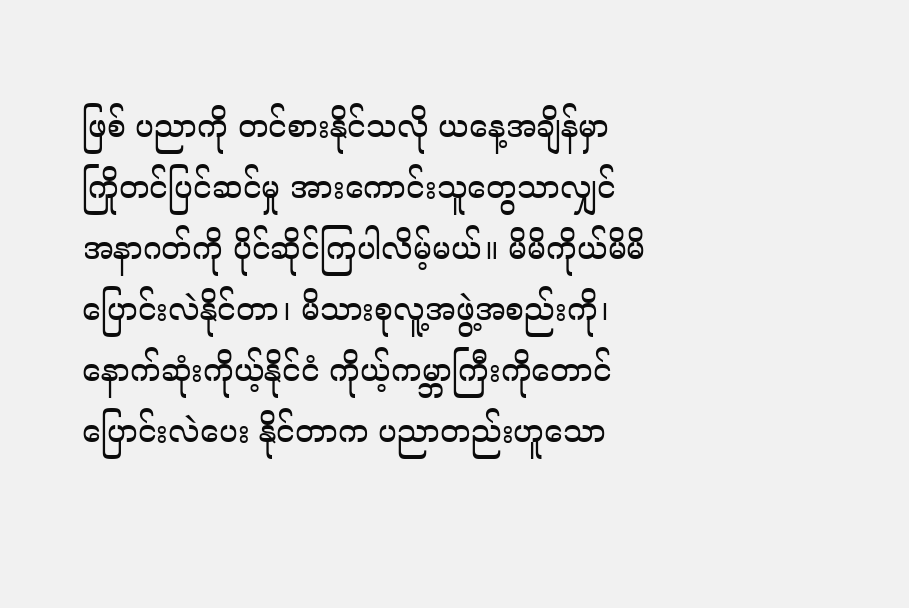ဖြစ် ပညာကို တင်စားနိုင်သလို ယနေ့အချိန်မှာ ကြိုတင်ပြင်ဆင်မှု အားကောင်းသူတွေသာလျှင် အနာဂတ်ကို ပိုင်ဆိုင်ကြပါလိမ့်မယ်။ မိမိကိုယ်မိမိ ပြောင်းလဲနိုင်တာ၊ မိသားစုလူ့အဖွဲ့အစည်းကို၊ နောက်ဆုံးကိုယ့်နိုင်ငံ ကိုယ့်ကမ္ဘာကြီးကိုတောင် ပြောင်းလဲပေး နိုင်တာက ပညာတည်းဟူသော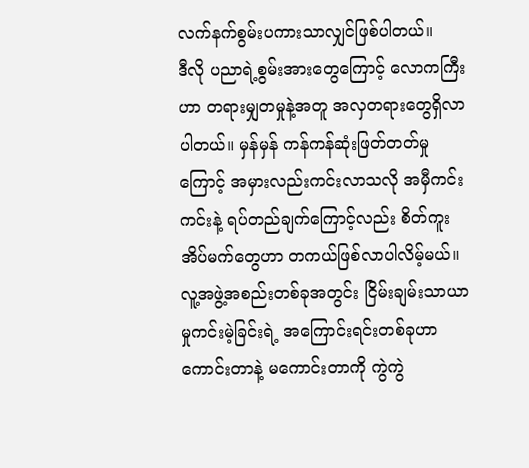လက်နက်စွမ်းပကားသာလျှင်ဖြစ်ပါတယ်။
ဒီလို ပညာရဲ့စွမ်းအားတွေကြောင့် လောကကြီးဟာ တရားမျှတမှုနဲ့အတူ အလှတရားတွေရှိလာပါတယ်။ မှန်မှန် ကန်ကန်ဆုံးဖြတ်တတ်မှုကြောင့် အမှားလည်းကင်းလာသလို အမှီကင်းကင်းနဲ့ ရပ်တည်ချက်ကြောင့်လည်း စိတ်ကူးအိပ်မက်တွေဟာ တကယ်ဖြစ်လာပါလိမ့်မယ်။ လူ့အဖွဲ့အစည်းတစ်ခုအတွင်း ငြိမ်းချမ်းသာယာမှုကင်းမဲ့ခြင်းရဲ့ အကြောင်းရင်းတစ်ခုဟာ ကောင်းတာနဲ့ မကောင်းတာကို ကွဲကွဲ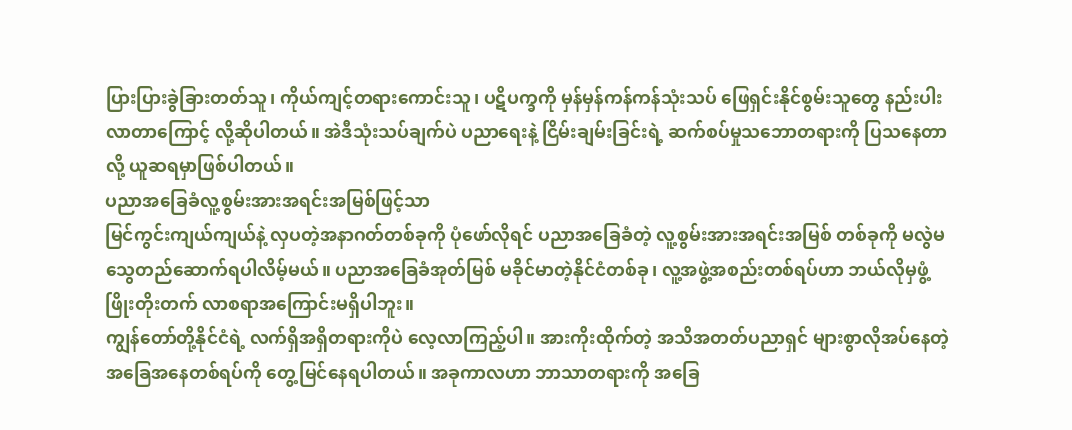ပြားပြားခွဲခြားတတ်သူ၊ ကိုယ်ကျင့်တရားကောင်းသူ၊ ပဋိပက္ခကို မှန်မှန်ကန်ကန်သုံးသပ် ဖြေရှင်းနိုင်စွမ်းသူတွေ နည်းပါးလာတာကြောင့် လို့ဆိုပါတယ်။ အဲဒီသုံးသပ်ချက်ပဲ ပညာရေးနဲ့ ငြိမ်းချမ်းခြင်းရဲ့ ဆက်စပ်မှုသဘောတရားကို ပြသနေတာလို့ ယူဆရမှာဖြစ်ပါတယ်။
ပညာအခြေခံလူ့စွမ်းအားအရင်းအမြစ်ဖြင့်သာ
မြင်ကွင်းကျယ်ကျယ်နဲ့ လှပတဲ့အနာဂတ်တစ်ခုကို ပုံဖော်လိုရင် ပညာအခြေခံတဲ့ လူ့စွမ်းအားအရင်းအမြစ် တစ်ခုကို မလွဲမသွေတည်ဆောက်ရပါလိမ့်မယ်။ ပညာအခြေခံအုတ်မြစ် မခိုင်မာတဲ့နိုင်ငံတစ်ခု၊ လူ့အဖွဲ့အစည်းတစ်ရပ်ဟာ ဘယ်လိုမှဖွံ့ဖြိုးတိုးတက် လာစရာအကြောင်းမရှိပါဘူး။
ကျွန်တော်တို့နိုင်ငံရဲ့ လက်ရှိအရှိတရားကိုပဲ လေ့လာကြည့်ပါ။ အားကိုးထိုက်တဲ့ အသိအတတ်ပညာရှင် များစွာလိုအပ်နေတဲ့ အခြေအနေတစ်ရပ်ကို တွေ့မြင်နေရပါတယ်။ အခုကာလဟာ ဘာသာတရားကို အခြေ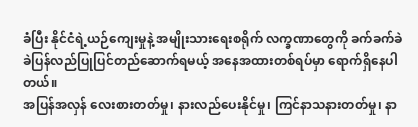ခံပြီး နိုင်ငံရဲ့ယဉ်ကျေးမှုနဲ့ အမျိုးသားရေးစရိုက် လက္ခဏာတွေကို ခက်ခက်ခဲခဲပြန်လည်ပြုပြင်တည်ဆောက်ရမယ့် အနေအထားတစ်ရပ်မှာ ရောက်ရှိနေပါတယ်။
အပြန်အလှန် လေးစားတတ်မှု၊ နားလည်ပေးနိုင်မှု၊ ကြင်နာသနားတတ်မှု၊ နာ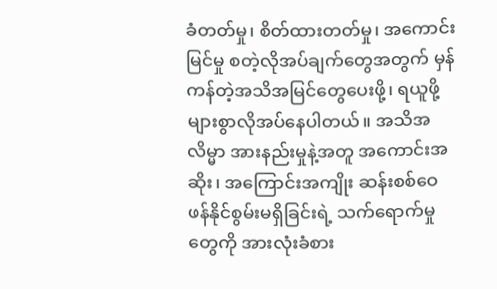ခံတတ်မှု၊ စိတ်ထားတတ်မှု၊ အကောင်းမြင်မှု စတဲ့လိုအပ်ချက်တွေအတွက် မှန်ကန်တဲ့အသိအမြင်တွေပေးဖို့၊ ရယူဖို့ များစွာလိုအပ်နေပါတယ်။ အသိအလိမ္မာ အားနည်းမှုနဲ့အတူ အကောင်းအဆိုး၊ အကြောင်းအကျိုး ဆန်းစစ်ဝေဖန်နိုင်စွမ်းမရှိခြင်းရဲ့ သက်ရောက်မှုတွေကို အားလုံးခံစား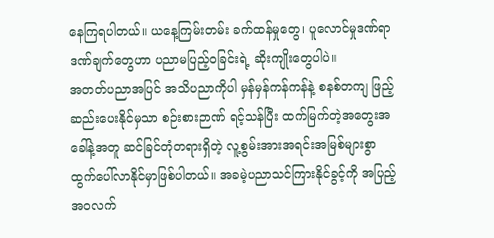နေကြရပါတယ်။ ယနေ့ကြမ်းတမ်း ခက်ထန်မှုတွေ၊ ပူလောင်မှုဒဏ်ရာ ဒဏ်ချက်တွေဟာ ပညာမပြည့်ဝခြင်းရဲ့ ဆိုးကျိုးတွေပါပဲ။
အတတ်ပညာအပြင် အသိပညာကိုပါ မှန်မှန်ကန်ကန်နဲ့ စနစ်တကျ ဖြည့်ဆည်းပေးနိုင်မှသာ စဉ်းစားဉာဏ် ရင့်သန်ပြီး ထက်မြက်တဲ့အတွေးအခေါ်နဲ့အတူ ဆင်ခြင်တုံတရားရှိတဲ့ လူ့စွမ်းအားအရင်းအမြစ်များစွာ ထွက်ပေါ်လာနိုင်မှာဖြစ်ပါတယ်။ အခမဲ့ပညာသင်ကြားနိုင်ခွင့်ကို အပြည့်အဝလက်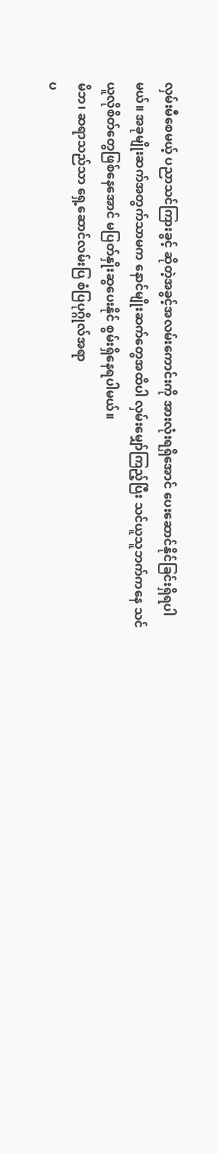လှမ်းမီစေမယ့် ပညာသင်ကြားခွင့် ဆိုတဲ့အခွင့်အလမ်းကောင်းကို အားလုံးရရှိအောင် ပေးဆောင်နိုင်ခြင်းရှိရပါမယ်။ အခုမျိုးဆက်အတွက်သာမက နောင်မျိုးဆက်တွေအထိပါ လှမ်းမျှော်ကြည့်ပြီး သင်ယူသူဘက်ကနေ သင်ယူလိုစိတ်တွေဖြစ်နေအောင် မပြတ်နှိုးဆွပေးနိုင် စွမ်းရှိနေရပါမယ်။
မိဘ၊ ဆရာသည်သာ ရှေ့ဆောင်လမ်းပြ စံပြပုဂ္ဂိုလ်အရာ
ပ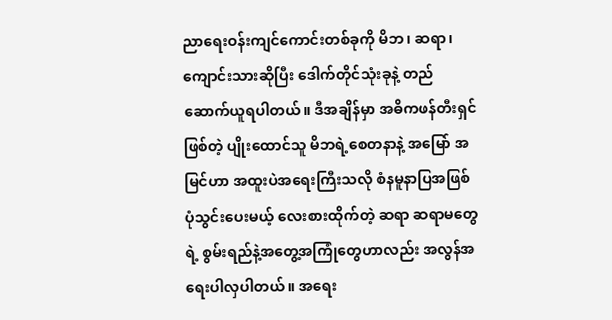ညာရေးဝန်းကျင်ကောင်းတစ်ခုကို မိဘ၊ ဆရာ၊ ကျောင်းသားဆိုပြီး ဒေါက်တိုင်သုံးခုနဲ့ တည်ဆောက်ယူရပါတယ်။ ဒီအချိန်မှာ အဓိကဖန်တီးရှင်ဖြစ်တဲ့ ပျိုးထောင်သူ မိဘရဲ့စေတနာနဲ့ အမြော် အမြင်ဟာ အထူးပဲအရေးကြီးသလို စံနမူနာပြအဖြစ် ပုံသွင်းပေးမယ့် လေးစားထိုက်တဲ့ ဆရာ ဆရာမတွေရဲ့ စွမ်းရည်နဲ့အတွေ့အကြုံတွေဟာလည်း အလွန်အရေးပါလှပါတယ်။ အရေး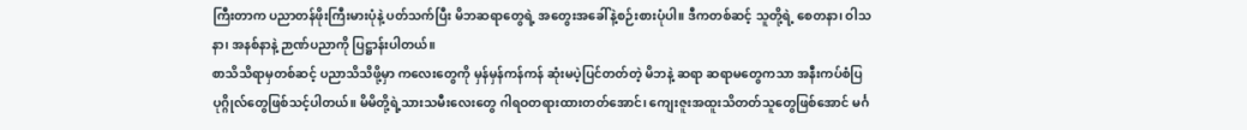ကြီးတာက ပညာတန်ဖိုးကြီးမားပုံနဲ့ ပတ်သက်ပြီး မိဘဆရာတွေရဲ့ အတွေးအခေါ်နဲ့စဉ်းစားပုံပါ။ ဒီကတစ်ဆင့် သူတို့ရဲ့ စေတနာ၊ ဝါသနာ၊ အနစ်နာနဲ့ ဉာဏ်ပညာကို ပြဋ္ဌာန်းပါတယ်။
စာသိသိရာမှတစ်ဆင့် ပညာသိသိဖို့မှာ ကလေးတွေကို မှန်မှန်ကန်ကန် ဆုံးမပဲ့ပြင်တတ်တဲ့ မိဘနဲ့ ဆရာ ဆရာမတွေကသာ အနီးကပ်စံပြပုဂ္ဂိုလ်တွေဖြစ်သင့်ပါတယ်။ မိမိတို့ရဲ့သားသမီးလေးတွေ ဂါရဝတရားထားတတ်အောင်၊ ကျေးဇူးအထူးသိတတ်သူတွေဖြစ်အောင် မင်္ဂ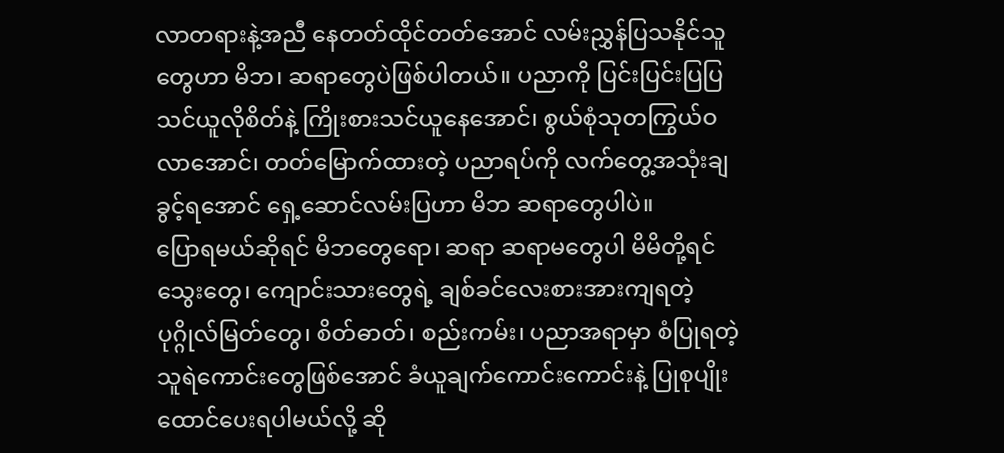လာတရားနဲ့အညီ နေတတ်ထိုင်တတ်အောင် လမ်းညွှန်ပြသနိုင်သူတွေဟာ မိဘ၊ ဆရာတွေပဲဖြစ်ပါတယ်။ ပညာကို ပြင်းပြင်းပြပြသင်ယူလိုစိတ်နဲ့ ကြိုးစားသင်ယူနေအောင်၊ စွယ်စုံသုတကြွယ်ဝလာအောင်၊ တတ်မြောက်ထားတဲ့ ပညာရပ်ကို လက်တွေ့အသုံးချခွင့်ရအောင် ရှေ့ဆောင်လမ်းပြဟာ မိဘ ဆရာတွေပါပဲ။
ပြောရမယ်ဆိုရင် မိဘတွေရော၊ ဆရာ ဆရာမတွေပါ မိမိတို့ရင်သွေးတွေ၊ ကျောင်းသားတွေရဲ့ ချစ်ခင်လေးစားအားကျရတဲ့ ပုဂ္ဂိုလ်မြတ်တွေ၊ စိတ်ဓာတ်၊ စည်းကမ်း၊ ပညာအရာမှာ စံပြုရတဲ့ သူရဲကောင်းတွေဖြစ်အောင် ခံယူချက်ကောင်းကောင်းနဲ့ ပြုစုပျိုးထောင်ပေးရပါမယ်လို့ ဆို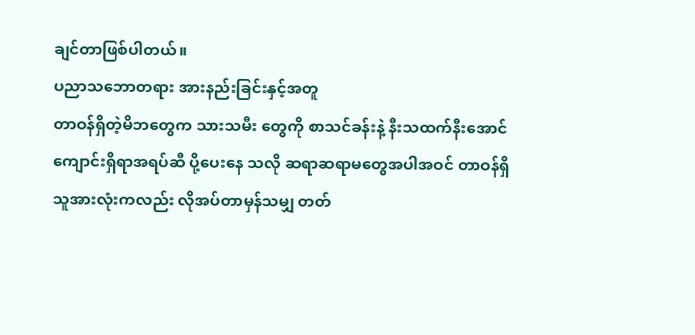ချင်တာဖြစ်ပါတယ်။
ပညာသဘောတရား အားနည်းခြင်းနှင့်အတူ
တာဝန်ရှိတဲ့မိဘတွေက သားသမီး တွေကို စာသင်ခန်းနဲ့ နီးသထက်နီးအောင် ကျောင်းရှိရာအရပ်ဆီ ပို့ပေးနေ သလို ဆရာဆရာမတွေအပါအဝင် တာဝန်ရှိသူအားလုံးကလည်း လိုအပ်တာမှန်သမျှ တတ်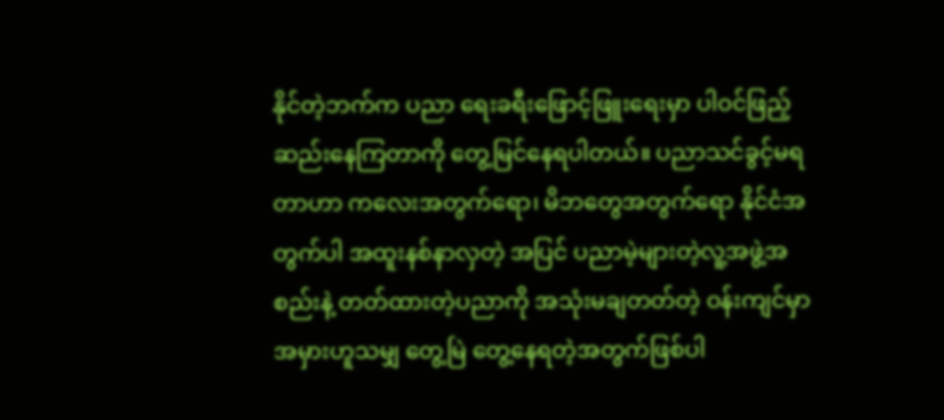နိုင်တဲ့ဘက်က ပညာ ရေးခရီးဖြောင့်ဖြူးရေးမှာ ပါဝင်ဖြည့်ဆည်းနေကြတာကို တွေ့မြင်နေရပါတယ်။ ပညာသင်ခွင့်မရတာဟာ ကလေးအတွက်ရော၊ မိဘတွေအတွက်ရော နိုင်ငံအတွက်ပါ အထူးနစ်နာလှတဲ့ အပြင် ပညာမဲ့များတဲ့လူ့အဖွဲ့အစည်းနဲ့ တတ်ထားတဲ့ပညာကို အသုံးမချတတ်တဲ့ ဝန်းကျင်မှာ အမှားဟူသမျှ တွေ့မြဲ တွေ့နေရတဲ့အတွက်ဖြစ်ပါ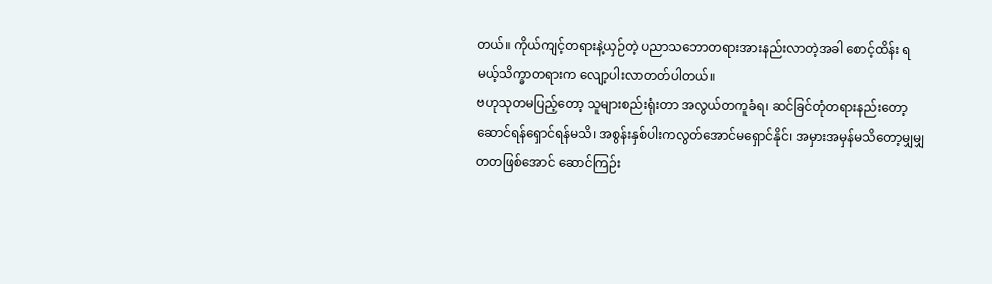တယ်။ ကိုယ်ကျင့်တရားနဲ့ယှဉ်တဲ့ ပညာသဘောတရားအားနည်းလာတဲ့အခါ စောင့်ထိန်း ရမယ့်သိက္ခာတရားက လျော့ပါးလာတတ်ပါတယ်။
ဗဟုသုတမပြည့်တော့ သူများစည်းရုံးတာ အလွယ်တကူခံရ၊ ဆင်ခြင်တုံတရားနည်းတော့ ဆောင်ရန်ရှောင်ရန်မသိ၊ အစွန်းနှစ်ပါးကလွတ်အောင်မရှောင်နိုင်၊ အမှားအမှန်မသိတော့မျှမျှ တတဖြစ်အောင် ဆောင်ကြဉ်း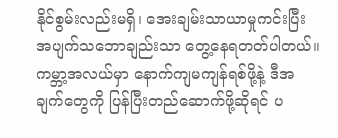နိုင်စွမ်းလည်းမရှိ၊ အေးချမ်းသာယာမှုကင်းပြီး အပျက်သဘောချည်းသာ တွေ့နေရတတ်ပါတယ်။ ကမ္ဘာ့အလယ်မှာ နောက်ကျမကျန်ရစ်ဖို့နဲ့ ဒီအချက်တွေကို ပြန်ပြီးတည်ဆောက်ဖို့ဆိုရင် ပ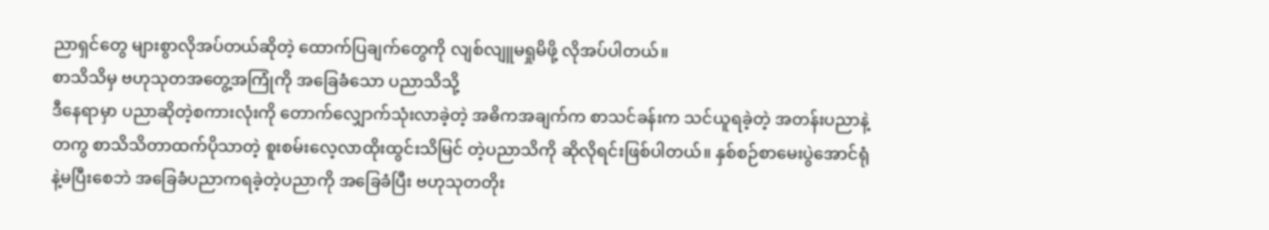ညာရှင်တွေ များစွာလိုအပ်တယ်ဆိုတဲ့ ထောက်ပြချက်တွေကို လျစ်လျူမရှုမိဖို့ လိုအပ်ပါတယ်။
စာသိသိမှ ဗဟုသုတအတွေ့အကြုံကို အခြေခံသော ပညာသိသို့
ဒီနေရာမှာ ပညာဆိုတဲ့စကားလုံးကို တောက်လျှောက်သုံးလာခဲ့တဲ့ အဓိကအချက်က စာသင်ခန်းက သင်ယူရခဲ့တဲ့ အတန်းပညာနဲ့တကွ စာသိသိတာထက်ပိုသာတဲ့ စူးစမ်းလေ့လာထိုးထွင်းသိမြင် တဲ့ပညာသိကို ဆိုလိုရင်းဖြစ်ပါတယ်။ နှစ်စဉ်စာမေးပွဲအောင်ရုံနဲ့မပြီးစေဘဲ အခြေခံပညာကရခဲ့တဲ့ပညာကို အခြေခံပြီး ဗဟုသုတတိုး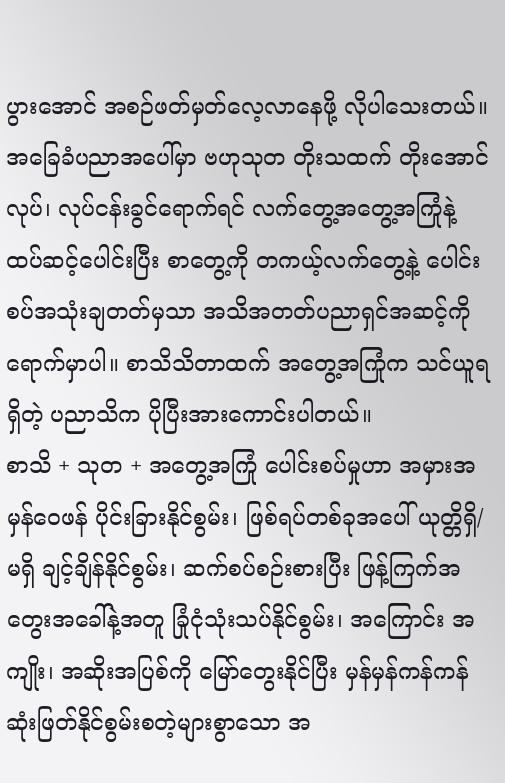ပွားအောင် အစဉ်ဖတ်မှတ်လေ့လာနေဖို့ လိုပါသေးတယ်။ အခြေခံပညာအပေါ်မှာ ဗဟုသုတ တိုးသထက် တိုးအောင်လုပ်၊ လုပ်ငန်းခွင်ရောက်ရင် လက်တွေ့အတွေ့အကြုံနဲ့ ထပ်ဆင့်ပေါင်းပြီး စာတွေ့ကို တကယ့်လက်တွေ့နဲ့ ပေါင်းစပ်အသုံးချတတ်မှသာ အသိအတတ်ပညာရှင်အဆင့်ကို ရောက်မှာပါ။ စာသိသိတာထက် အတွေ့အကြုံက သင်ယူရရှိတဲ့ ပညာသိက ပိုပြီးအားကောင်းပါတယ်။
စာသိ + သုတ + အတွေ့အကြုံ ပေါင်းစပ်မှုဟာ အမှားအမှန်ဝေဖန် ပိုင်းခြားနိုင်စွမ်း၊ ဖြစ်ရပ်တစ်ခုအပေါ် ယုတ္တိရှိ/ မရှိ ချင့်ချိန်နိုင်စွမ်း၊ ဆက်စပ်စဉ်းစားပြီး ဖြန့်ကြက်အတွေးအခေါ်နဲ့အတူ ခြုံငုံသုံးသပ်နိုင်စွမ်း၊ အကြောင်း အကျိုး၊ အဆိုးအပြစ်ကို မြော်တွေးနိုင်ပြီး မှန်မှန်ကန်ကန်ဆုံးဖြတ်နိုင်စွမ်းစတဲ့များစွာသော အ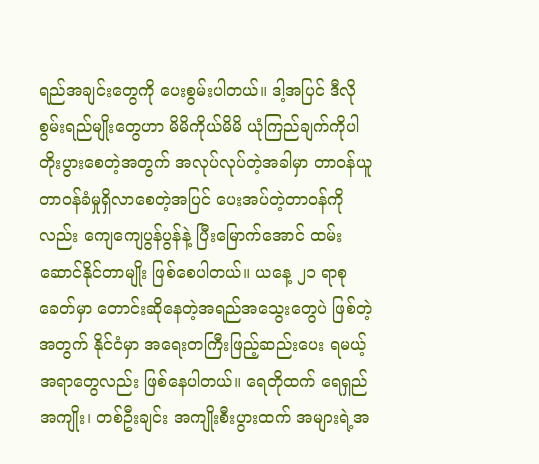ရည်အချင်းတွေကို ပေးစွမ်းပါတယ်။ ဒါ့အပြင် ဒီလိုစွမ်းရည်မျိုးတွေဟာ မိမိကိုယ်မိမိ ယုံကြည်ချက်ကိုပါ တိုးပွားစေတဲ့အတွက် အလုပ်လုပ်တဲ့အခါမှာ တာဝန်ယူတာဝန်ခံမှုရှိလာစေတဲ့အပြင် ပေးအပ်တဲ့တာဝန်ကိုလည်း ကျေကျေပွန်ပွန်နဲ့ ပြီးမြောက်အောင် ထမ်းဆောင်နိုင်တာမျိုး ဖြစ်စေပါတယ်။ ယနေ့ ၂၁ ရာစုခေတ်မှာ တောင်းဆိုနေတဲ့အရည်အသွေးတွေပဲ ဖြစ်တဲ့အတွက် နိုင်ငံမှာ အရေးတကြီးဖြည့်ဆည်းပေး ရမယ့်အရာတွေလည်း ဖြစ်နေပါတယ်။ ရေတိုထက် ရေရှည်အကျိုး၊ တစ်ဦးချင်း အကျိုးစီးပွားထက် အများရဲ့အ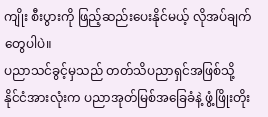ကျိုး စီးပွားကို ဖြည့်ဆည်းပေးနိုင်မယ့် လိုအပ်ချက်တွေပါပဲ။
ပညာသင်ခွင့်မှသည် တတ်သိပညာရှင်အဖြစ်သို့
နိုင်ငံအားလုံးက ပညာအုတ်မြစ်အခြေခံနဲ့ ဖွံ့ဖြိုးတိုး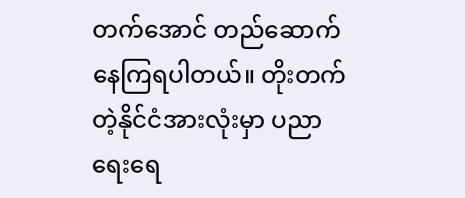တက်အောင် တည်ဆောက်နေကြရပါတယ်။ တိုးတက် တဲ့နိုင်ငံအားလုံးမှာ ပညာရေးရေ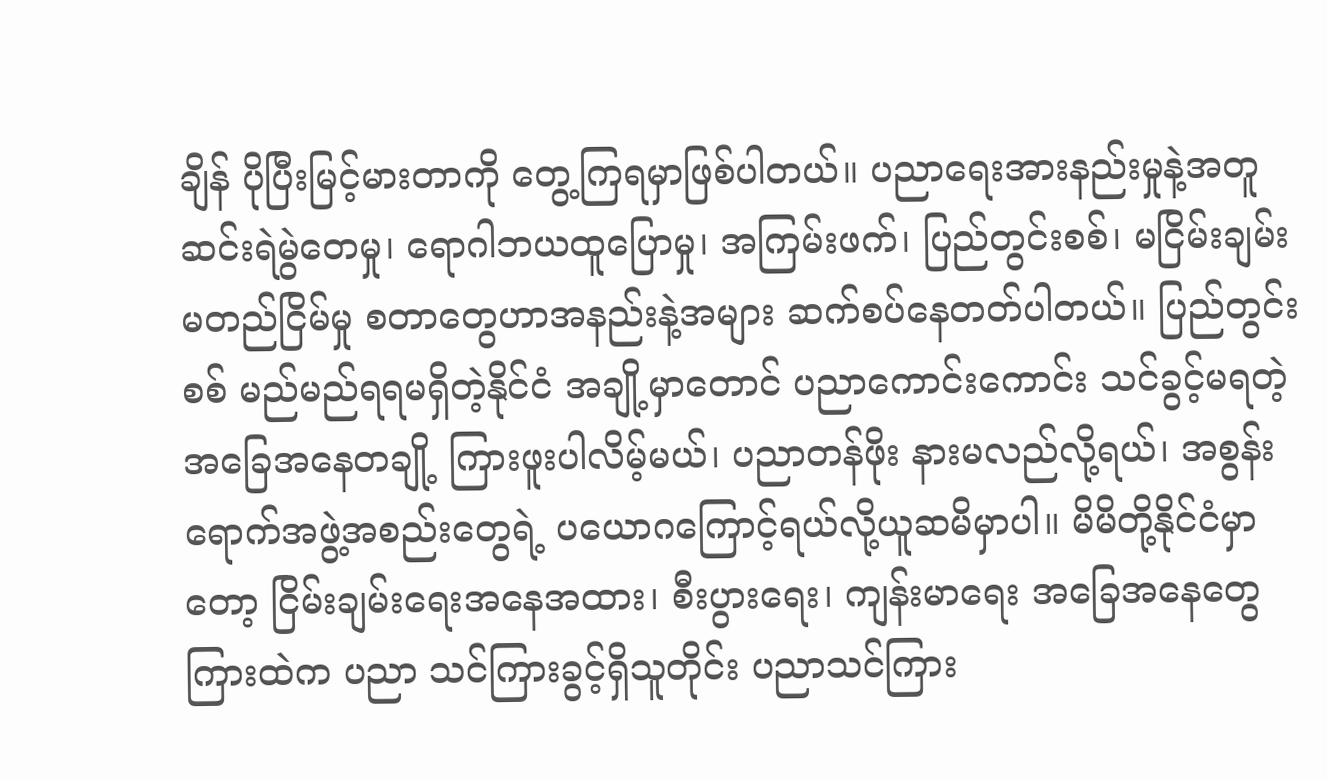ချိန် ပိုပြီးမြင့်မားတာကို တွေ့ကြရမှာဖြစ်ပါတယ်။ ပညာရေးအားနည်းမှုနဲ့အတူ ဆင်းရဲမွဲတေမှု၊ ရောဂါဘယထူပြောမှု၊ အကြမ်းဖက်၊ ပြည်တွင်းစစ်၊ မငြိမ်းချမ်း မတည်ငြိမ်မှု စတာတွေဟာအနည်းနဲ့အများ ဆက်စပ်နေတတ်ပါတယ်။ ပြည်တွင်းစစ် မည်မည်ရရမရှိတဲ့နိုင်ငံ အချို့မှာတောင် ပညာကောင်းကောင်း သင်ခွင့်မရတဲ့အခြေအနေတချို့ ကြားဖူးပါလိမ့်မယ်၊ ပညာတန်ဖိုး နားမလည်လို့ရယ်၊ အစွန်းရောက်အဖွဲ့အစည်းတွေရဲ့ ပယောဂကြောင့်ရယ်လို့ယူဆမိမှာပါ။ မိမိတို့နိုင်ငံမှာတော့ ငြိမ်းချမ်းရေးအနေအထား၊ စီးပွားရေး၊ ကျန်းမာရေး အခြေအနေတွေကြားထဲက ပညာ သင်ကြားခွင့်ရှိသူတိုင်း ပညာသင်ကြား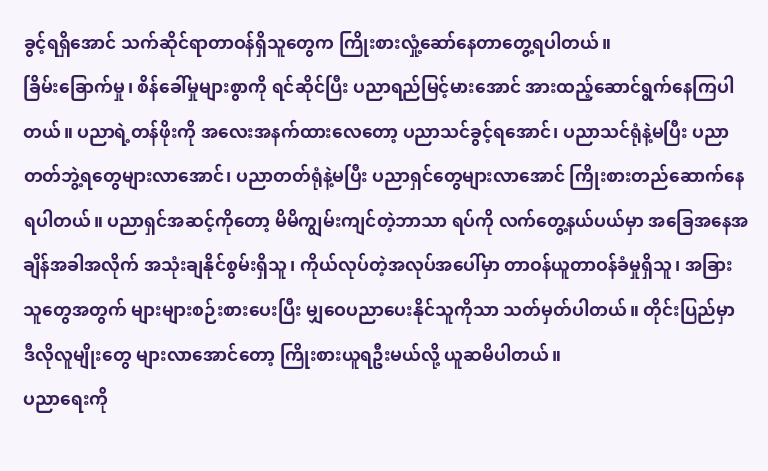ခွင့်ရရှိအောင် သက်ဆိုင်ရာတာဝန်ရှိသူတွေက ကြိုးစားလှုံ့ဆော်နေတာတွေ့ရပါတယ်။
ခြိမ်းခြောက်မှု၊ စိန်ခေါ်မှုများစွာကို ရင်ဆိုင်ပြီး ပညာရည်မြင့်မားအောင် အားထည့်ဆောင်ရွက်နေကြပါတယ်။ ပညာရဲ့တန်ဖိုးကို အလေးအနက်ထားလေတော့ ပညာသင်ခွင့်ရအောင်၊ ပညာသင်ရုံနဲ့မပြီး ပညာတတ်ဘွဲ့ရတွေများလာအောင်၊ ပညာတတ်ရုံနဲ့မပြီး ပညာရှင်တွေများလာအောင် ကြိုးစားတည်ဆောက်နေရပါတယ်။ ပညာရှင်အဆင့်ကိုတော့ မိမိကျွမ်းကျင်တဲ့ဘာသာ ရပ်ကို လက်တွေ့နယ်ပယ်မှာ အခြေအနေအချိန်အခါအလိုက် အသုံးချနိုင်စွမ်းရှိသူ၊ ကိုယ်လုပ်တဲ့အလုပ်အပေါ်မှာ တာဝန်ယူတာဝန်ခံမှုရှိသူ၊ အခြားသူတွေအတွက် များများစဉ်းစားပေးပြီး မျှဝေပညာပေးနိုင်သူကိုသာ သတ်မှတ်ပါတယ်။ တိုင်းပြည်မှာ ဒီလိုလူမျိုးတွေ များလာအောင်တော့ ကြိုးစားယူရဦးမယ်လို့ ယူဆမိပါတယ်။
ပညာရေးကို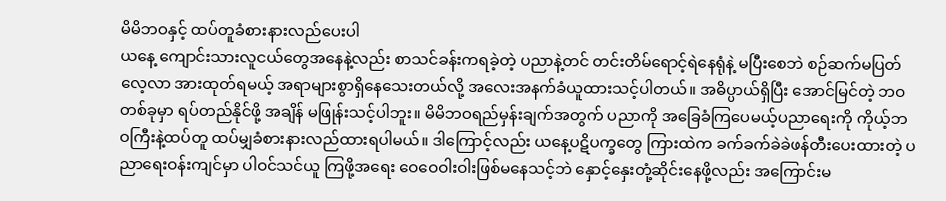မိမိဘဝနှင့် ထပ်တူခံစားနားလည်ပေးပါ
ယနေ့ ကျောင်းသားလူငယ်တွေအနေနဲ့လည်း စာသင်ခန်းကရခဲ့တဲ့ ပညာနဲ့တင် တင်းတိမ်ရောင့်ရဲနေရုံနဲ့ မပြီးစေဘဲ စဉ်ဆက်မပြတ်လေ့လာ အားထုတ်ရမယ့် အရာများစွာရှိနေသေးတယ်လို့ အလေးအနက်ခံယူထားသင့်ပါတယ်။ အဓိပ္ပာယ်ရှိပြီး အောင်မြင်တဲ့ ဘဝတစ်ခုမှာ ရပ်တည်နိုင်ဖို့ အချိန် မဖြုန်းသင့်ပါဘူး။ မိမိဘဝရည်မှန်းချက်အတွက် ပညာကို အခြေခံကြပေမယ့်ပညာရေးကို ကိုယ့်ဘဝကြီးနဲ့ထပ်တူ ထပ်မျှခံစားနားလည်ထားရပါမယ်။ ဒါကြောင့်လည်း ယနေ့ပဋိပက္ခတွေ ကြားထဲက ခက်ခက်ခဲခဲဖန်တီးပေးထားတဲ့ ပညာရေးဝန်းကျင်မှာ ပါဝင်သင်ယူ ကြဖို့အရေး ဝေဝေဝါးဝါးဖြစ်မနေသင့်ဘဲ နှောင့်နှေးတုံ့ဆိုင်းနေဖို့လည်း အကြောင်းမ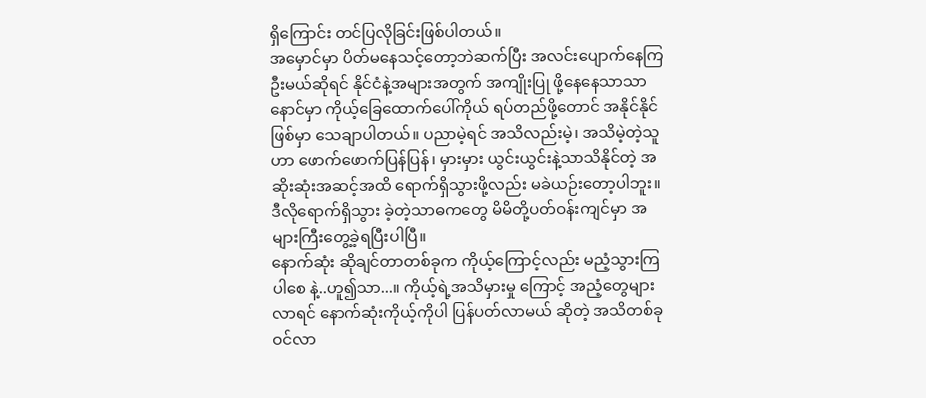ရှိကြောင်း တင်ပြလိုခြင်းဖြစ်ပါတယ်။
အမှောင်မှာ ပိတ်မနေသင့်တော့ဘဲဆက်ပြီး အလင်းပျောက်နေကြဦးမယ်ဆိုရင် နိုင်ငံနဲ့အများအတွက် အကျိုးပြု ဖို့နေနေသာသာ နောင်မှာ ကိုယ့်ခြေထောက်ပေါ်ကိုယ် ရပ်တည်ဖို့တောင် အနိုင်နိုင်ဖြစ်မှာ သေချာပါတယ်။ ပညာမဲ့ရင် အသိလည်းမဲ့၊ အသိမဲ့တဲ့သူဟာ ဖောက်ဖောက်ပြန်ပြန်၊ မှားမှား ယွင်းယွင်းနဲ့သာသိနိုင်တဲ့ အဆိုးဆုံးအဆင့်အထိ ရောက်ရှိသွားဖို့လည်း မခဲယဉ်းတော့ပါဘူး။ ဒီလိုရောက်ရှိသွား ခဲ့တဲ့သာဓကတွေ မိမိတို့ပတ်ဝန်းကျင်မှာ အများကြီးတွေ့ခဲ့ရပြီးပါပြီ။
နောက်ဆုံး ဆိုချင်တာတစ်ခုက ကိုယ့်ကြောင့်လည်း မညံ့သွားကြပါစေ နဲ့..ဟူ၍သာ...။ ကိုယ့်ရဲ့အသိမှားမှု ကြောင့် အညံ့တွေများလာရင် နောက်ဆုံးကိုယ့်ကိုပါ ပြန်ပတ်လာမယ် ဆိုတဲ့ အသိတစ်ခုဝင်လာ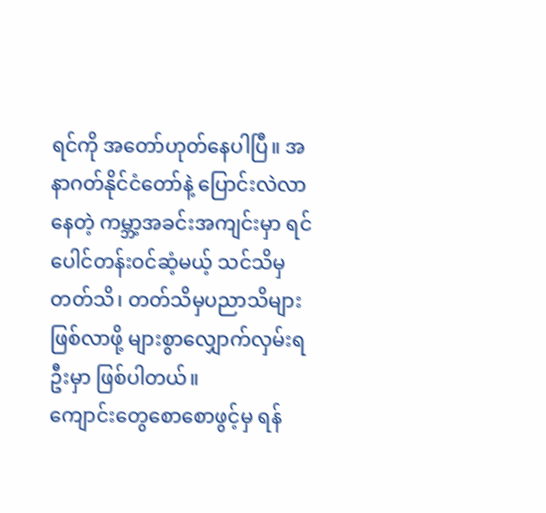ရင်ကို အတော်ဟုတ်နေပါပြီ။ အနာဂတ်နိုင်ငံတော်နဲ့ ပြောင်းလဲလာနေတဲ့ ကမ္ဘာ့အခင်းအကျင်းမှာ ရင်ပေါင်တန်းဝင်ဆံ့မယ့် သင်သိမှတတ်သိ၊ တတ်သိမှပညာသိများဖြစ်လာဖို့ များစွာလျှောက်လှမ်းရဦးမှာ ဖြစ်ပါတယ်။
ကျောင်းတွေစောစောဖွင့်မှ ရန်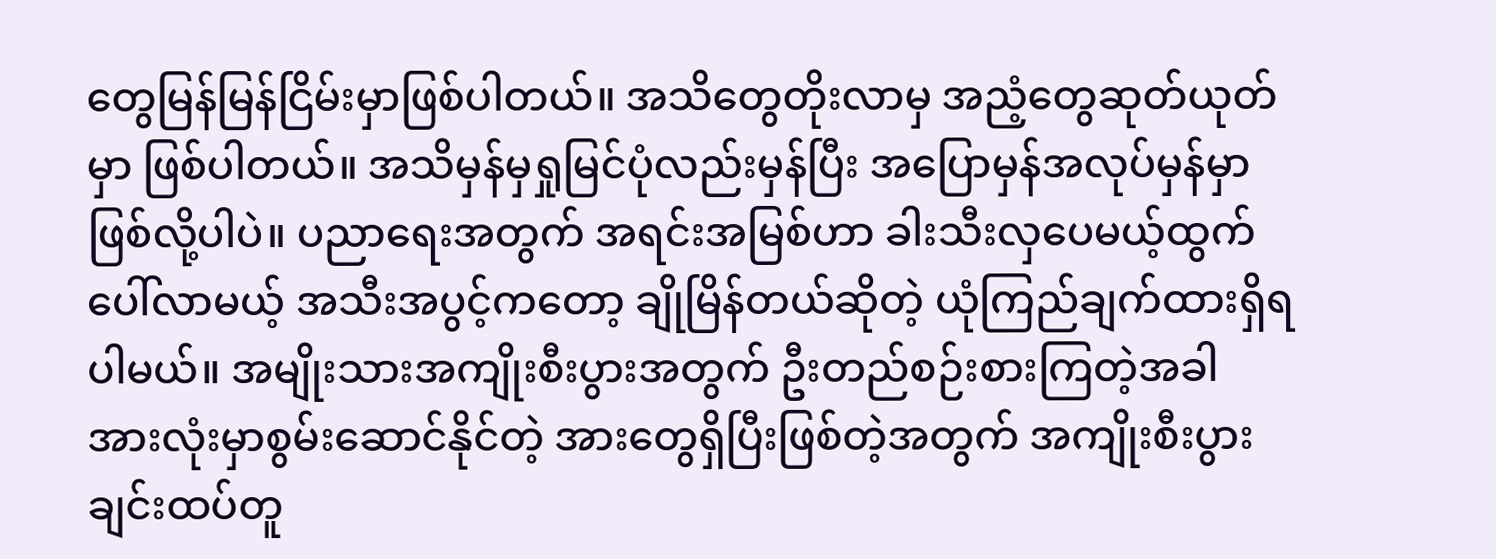တွေမြန်မြန်ငြိမ်းမှာဖြစ်ပါတယ်။ အသိတွေတိုးလာမှ အညံ့တွေဆုတ်ယုတ်မှာ ဖြစ်ပါတယ်။ အသိမှန်မှရှုမြင်ပုံလည်းမှန်ပြီး အပြောမှန်အလုပ်မှန်မှာဖြစ်လို့ပါပဲ။ ပညာရေးအတွက် အရင်းအမြစ်ဟာ ခါးသီးလှပေမယ့်ထွက်ပေါ်လာမယ့် အသီးအပွင့်ကတော့ ချိုမြိန်တယ်ဆိုတဲ့ ယုံကြည်ချက်ထားရှိရပါမယ်။ အမျိုးသားအကျိုးစီးပွားအတွက် ဦးတည်စဉ်းစားကြတဲ့အခါ အားလုံးမှာစွမ်းဆောင်နိုင်တဲ့ အားတွေရှိပြီးဖြစ်တဲ့အတွက် အကျိုးစီးပွားချင်းထပ်တူ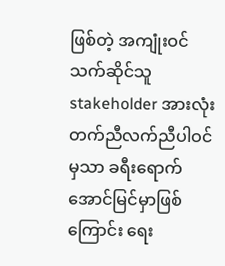ဖြစ်တဲ့ အကျုံးဝင် သက်ဆိုင်သူ stakeholder အားလုံး တက်ညီလက်ညီပါဝင်မှသာ ခရီးရောက်အောင်မြင်မှာဖြစ်ကြောင်း ရေး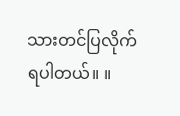သားတင်ပြလိုက်ရပါတယ်။ ။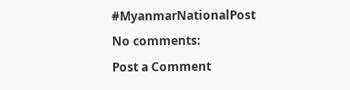#MyanmarNationalPost
No comments:
Post a Comment